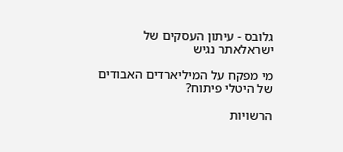גלובס - עיתון העסקים של ישראלאתר נגיש

מי מפקח על המיליארדים האבודים של היטלי פיתוח?

הרשויות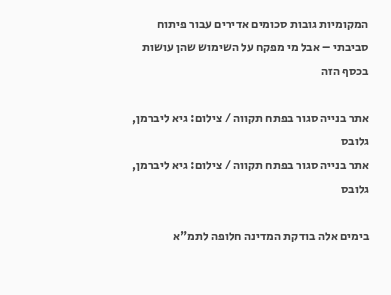המקומיות גובות סכומים אדירים עבור פיתוח סביבתי – אבל מי מפקח על השימוש שהן עושות בכסף הזה

אתר בנייה סגור בפתח תקווה / צילום: גיא ליברמן, גלובס
אתר בנייה סגור בפתח תקווה / צילום: גיא ליברמן, גלובס

בימים אלה בודקת המדינה חלופה לתמ"א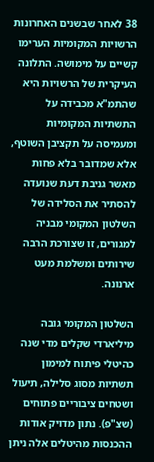38 לאחר שבשנים האחרונות הרשויות המקומיות הערימו קשיים על מימושה. התלונה העיקרית של הרשויות היא שהתמ"א מכבידה על התשתיות המקומיות ומעמיסה על תקציבן השוטף, אלא שמדובר בלא פחות מאשר גניבת דעת שנועדה להסתיר את הסלידה של השלטון המקומי מבניה למגורים, זו שצורכת הרבה שירותים ומשלמת מעט ארנונה.

השלטון המקומי גובה מיליארדי שקלים מדי שנה כהיטלי פיתוח למימון תשתיות מסוג סלילה, תיעול ושטחים ציבוריים פתוחים (שצ"פ). נתון מדויק אודות ההכנסות מהיטלים אלה ניתן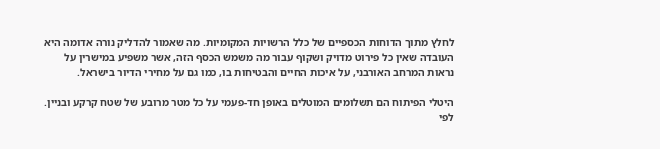לחלץ מתוך הדוחות הכספיים של כלל הרשויות המקומיות. מה שאמור להדליק נורה אדומה היא העובדה שאין כל פירוט מדויק ושקוף עבור מה משמש הכסף הזה, אשר משפיע במישרין על נראות המרחב האורבני, על איכות החיים והבטיחות בו, כמו גם על מחירי הדיור בישראל.

היטלי הפיתוח הם תשלומים המוטלים באופן חד-פעמי על כל מטר מרובע של שטח קרקע ובניין. לפי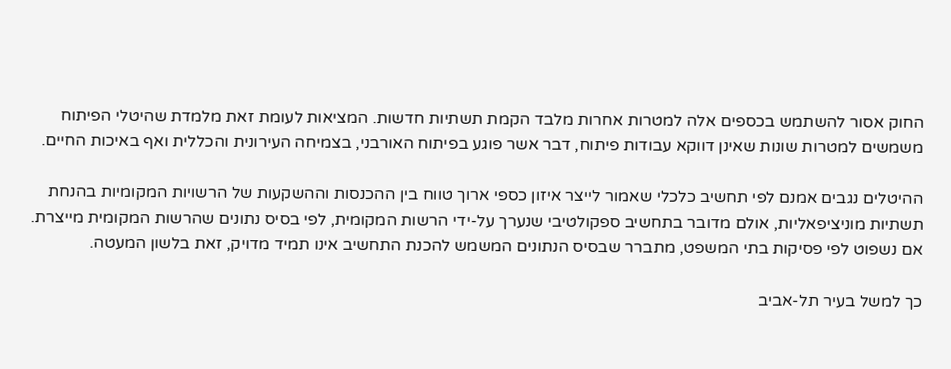החוק אסור להשתמש בכספים אלה למטרות אחרות מלבד הקמת תשתיות חדשות. המציאות לעומת זאת מלמדת שהיטלי הפיתוח משמשים למטרות שונות שאינן דווקא עבודות פיתוח, דבר אשר פוגע בפיתוח האורבני, בצמיחה העירונית והכללית ואף באיכות החיים.

ההיטלים נגבים אמנם לפי תחשיב כלכלי שאמור לייצר איזון כספי ארוך טווח בין ההכנסות וההשקעות של הרשויות המקומיות בהנחת תשתיות מוניציפאליות, אולם מדובר בתחשיב ספקולטיבי שנערך על-ידי הרשות המקומית, לפי בסיס נתונים שהרשות המקומית מייצרת. אם נשפוט לפי פסיקות בתי המשפט, מתברר שבסיס הנתונים המשמש להכנת התחשיב אינו תמיד מדויק, זאת בלשון המעטה.

כך למשל בעיר תל-אביב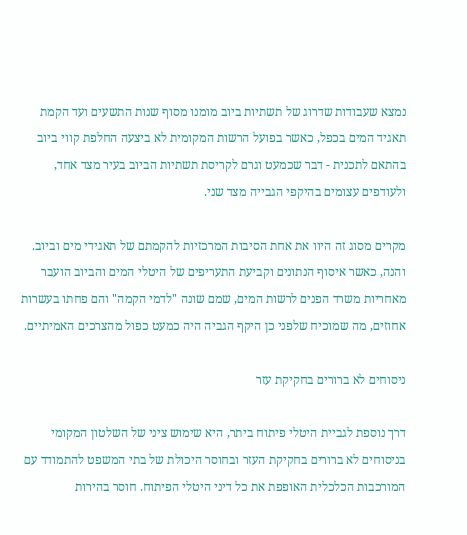נמצא שעבודות שדרוג של תשתיות ביוב מומנו מסוף שנות התשעים ועד הקמת תאגיד המים בכפל, כאשר בפועל הרשות המקומית לא ביצעה החלפת קווי ביוב בהתאם לתכנית - דבר שכמעט וגרם לקריסת תשתיות הביוב בעיר מצד אחד, ולעודפים עצומים בהיקפי הגבייה מצד שני.

מקרים מסוג זה היוו את אחת הסיבות המרכזיות להקמתם של תאגידי מים וביוב. והנה, כאשר איסוף הנתונים וקביעת התעריפים של היטלי המים והביוב הועבר מאחריות משרד הפנים לרשות המים, שמם שונה "לדמי הקמה" והם פחתו בעשרות אחוזים, מה שמוכיח שלפני כן היקף הגביה היה כמעט כפול מהצרכים האמיתיים.

ניסוחים לא ברורים בחקיקת עזר

דרך נוספת לגביית היטלי פיתוח ביתר, היא שימוש ציני של השלטון המקומי בניסוחים לא ברורים בחקיקת העזר ובחוסר היכולת של בתי המשפט להתמודד עם המורכבות הכלכלית האופפת את כל דיני היטלי הפיתוח. חוסר בהירות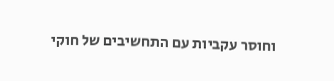וחוסר עקביות עם התחשיבים של חוקי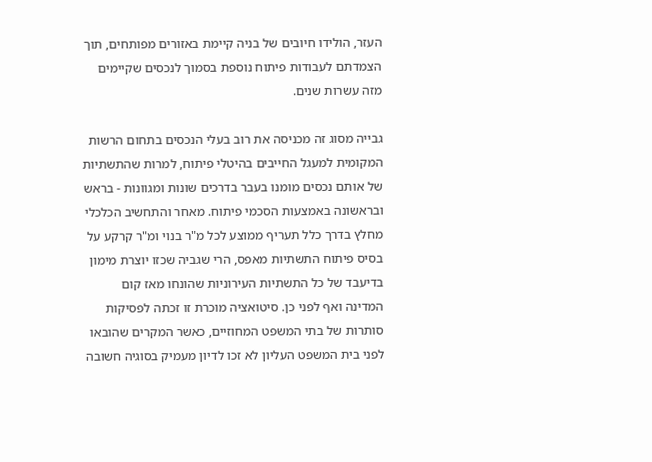העזר, הולידו חיובים של בניה קיימת באזורים מפותחים, תוך הצמדתם לעבודות פיתוח נוספת בסמוך לנכסים שקיימים מזה עשרות שנים.

גבייה מסוג זה מכניסה את רוב בעלי הנכסים בתחום הרשות המקומית למעגל החייבים בהיטלי פיתוח, למרות שהתשתיות של אותם נכסים מומנו בעבר בדרכים שונות ומגוונות - בראש ובראשונה באמצעות הסכמי פיתוח. מאחר והתחשיב הכלכלי מחלץ בדרך כלל תעריף ממוצע לכל מ"ר בנוי ומ"ר קרקע על בסיס פיתוח התשתיות מאפס, הרי שגביה שכזו יוצרת מימון בדיעבד של כל התשתיות העירוניות שהונחו מאז קום המדינה ואף לפני כן. סיטואציה מוכרת זו זכתה לפסיקות סותרות של בתי המשפט המחוזיים, כאשר המקרים שהובאו לפני בית המשפט העליון לא זכו לדיון מעמיק בסוגיה חשובה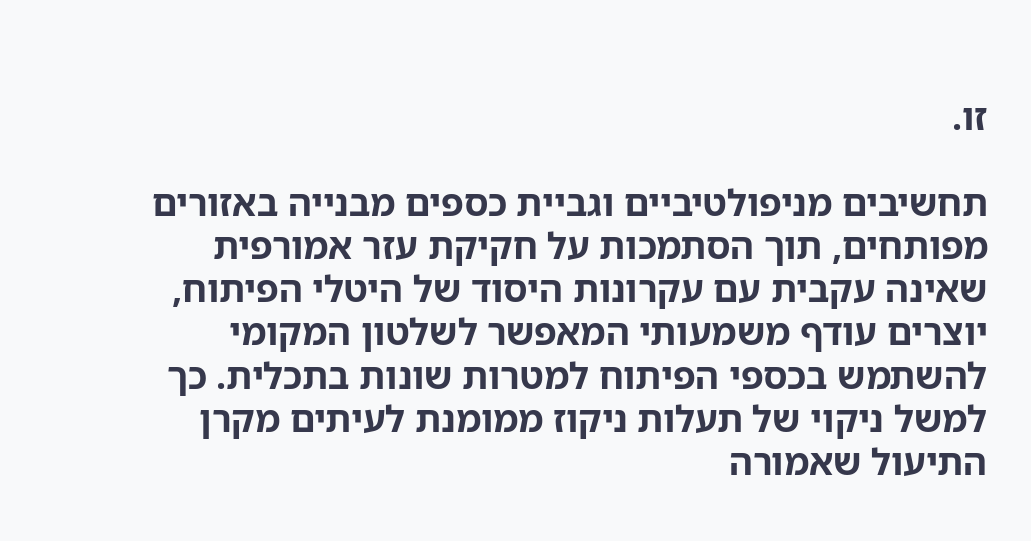זו.

תחשיבים מניפולטיביים וגביית כספים מבנייה באזורים מפותחים, תוך הסתמכות על חקיקת עזר אמורפית שאינה עקבית עם עקרונות היסוד של היטלי הפיתוח, יוצרים עודף משמעותי המאפשר לשלטון המקומי להשתמש בכספי הפיתוח למטרות שונות בתכלית. כך למשל ניקוי של תעלות ניקוז ממומנת לעיתים מקרן התיעול שאמורה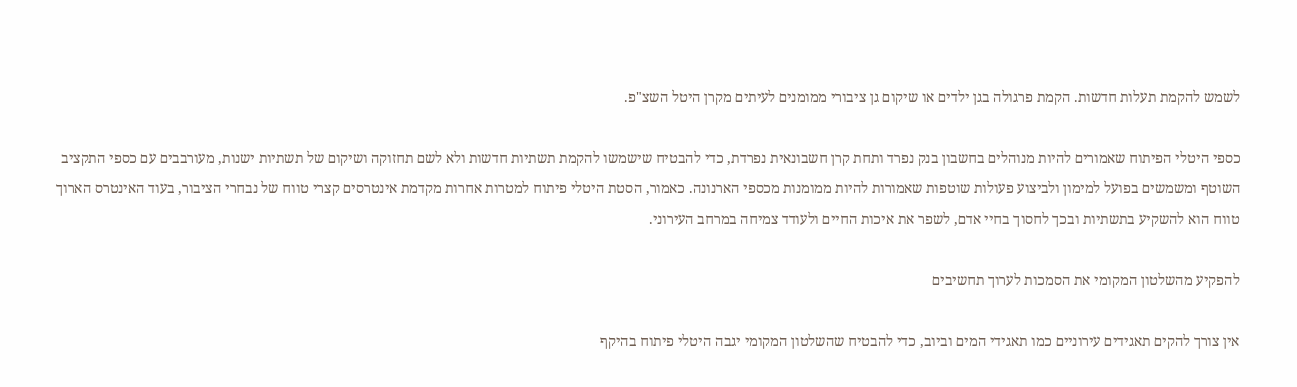לשמש להקמת תעלות חדשות. הקמת פרגולה בגן ילדים או שיקום גן ציבורי ממומנים לעיתים מקרן היטל השצ"פ.

כספי היטלי הפיתוח שאמורים להיות מנוהלים בחשבון בנק נפרד ותחת קרן חשבונאית נפרדת, כדי להבטיח שישמשו להקמת תשתיות חדשות ולא לשם תחזוקה ושיקום של תשתיות ישנות, מעורבבים עם כספי התקציב השוטף ומשמשים בפועל למימון ולביצוע פעולות שוטפות שאמורות להיות ממומנות מכספי הארנונה. כאמור, הסטת היטלי פיתוח למטרות אחרות מקדמת אינטרסים קצרי טווח של נבחרי הציבור, בעוד האינטרס הארוך טווח הוא להשקיע בתשתיות ובכך לחסוך בחיי אדם, לשפר את איכות החיים ולעודד צמיחה במרחב העירוני.

להפקיע מהשלטון המקומי את הסמכות לערוך תחשיבים

אין צורך להקים תאגידים עירוניים כמו תאגידי המים וביוב, כדי להבטיח שהשלטון המקומי יגבה היטלי פיתוח בהיקף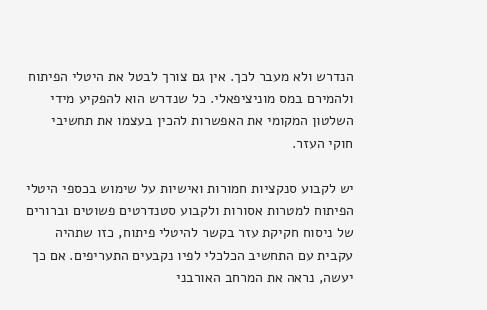הנדרש ולא מעבר לכך. אין גם צורך לבטל את היטלי הפיתוח ולהמירם במס מוניציפאלי. כל שנדרש הוא להפקיע מידי השלטון המקומי את האפשרות להכין בעצמו את תחשיבי חוקי העזר.

יש לקבוע סנקציות חמורות ואישיות על שימוש בכספי היטלי הפיתוח למטרות אסורות ולקבוע סטנדרטים פשוטים וברורים של ניסוח חקיקת עזר בקשר להיטלי פיתוח, כזו שתהיה עקבית עם התחשיב הכלכלי לפיו נקבעים התעריפים. אם כך יעשה, נראה את המרחב האורבני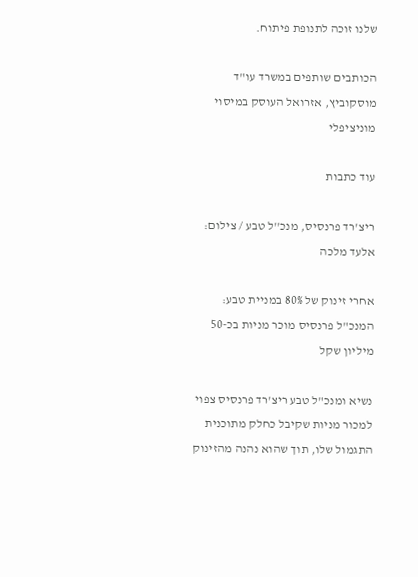שלנו זוכה לתנופת פיתוח.

הכותבים שותפים במשרד עו"ד מוסקוביץ, אזרואל העוסק במיסוי מוניציפלי

עוד כתבות

ריצ'רד פרנסיס, מנכ''ל טבע / צילום: אלעד מלכה

אחרי זינוק של 80% במניית טבע: המנכ"ל פרנסיס מוכר מניות בכ-50 מיליון שקל

נשיא ומנכ"ל טבע ריצ'רד פרנסיס צפוי למכור מניות שקיבל כחלק מתוכנית התגמול שלו, תוך שהוא נהנה מהזינוק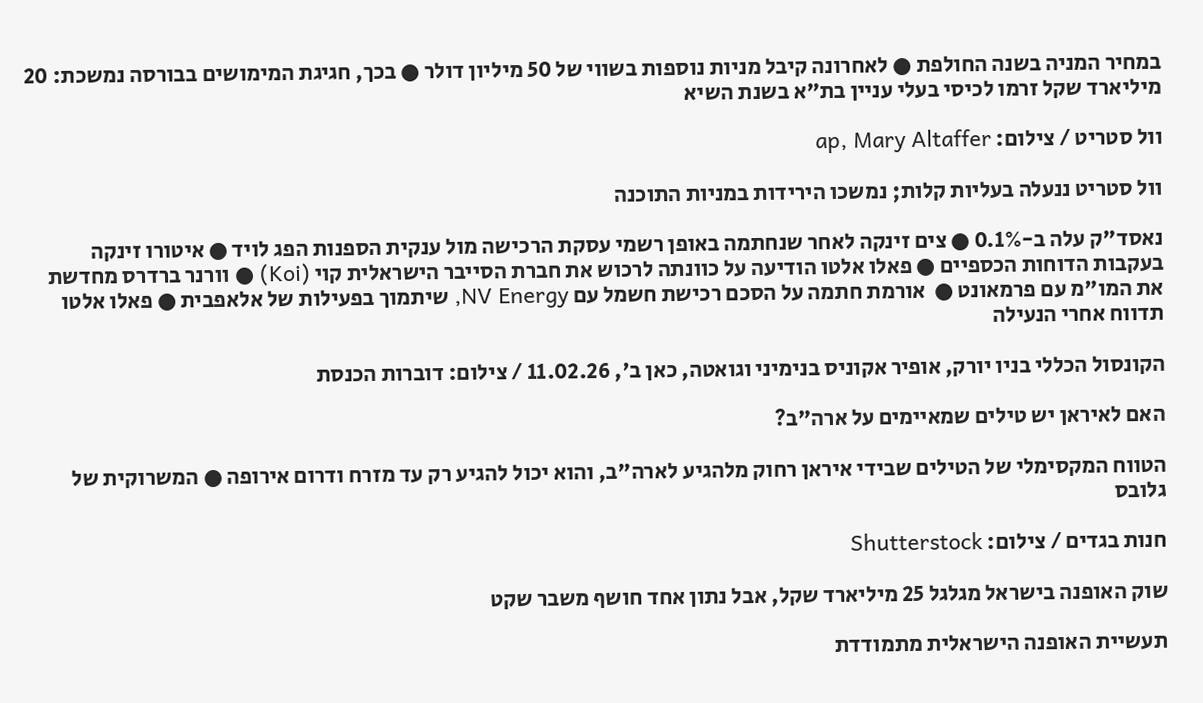במחיר המניה בשנה החולפת ● לאחרונה קיבל מניות נוספות בשווי של 50 מיליון דולר ● בכך, חגיגת המימושים בבורסה נמשכת: 20 מיליארד שקל זרמו לכיסי בעלי עניין בת"א בשנת השיא

וול סטריט / צילום: ap, Mary Altaffer

וול סטריט ננעלה בעליות קלות; נמשכו הירידות במניות התוכנה

נאסד"ק עלה ב-0.1% ● צים זינקה לאחר שנחתמה באופן רשמי עסקת הרכישה מול ענקית הספנות הפג לויד ● איטורו זינקה בעקבות הדוחות הכספיים ● פאלו אלטו הודיעה על כוונתה לרכוש את חברת הסייבר הישראלית קוי (Koi) ● וורנר ברדרס מחדשת את המו"מ עם פרמאונט ●  אורמת חתמה על הסכם רכישת חשמל עם NV Energy, שיתמוך בפעילות של אלאפבית ● פאלו אלטו תדווח אחרי הנעילה

הקונסול הכללי בניו יורק, אופיר אקוניס בנימיני וגואטה, כאן ב', 11.02.26 / צילום: דוברות הכנסת

האם לאיראן יש טילים שמאיימים על ארה"ב?

הטווח המקסימלי של הטילים שבידי איראן רחוק מלהגיע לארה"ב, והוא יכול להגיע רק עד מזרח ודרום אירופה ● המשרוקית של גלובס

חנות בגדים / צילום: Shutterstock

שוק האופנה בישראל מגלגל 25 מיליארד שקל, אבל נתון אחד חושף משבר שקט

תעשיית האופנה הישראלית מתמודדת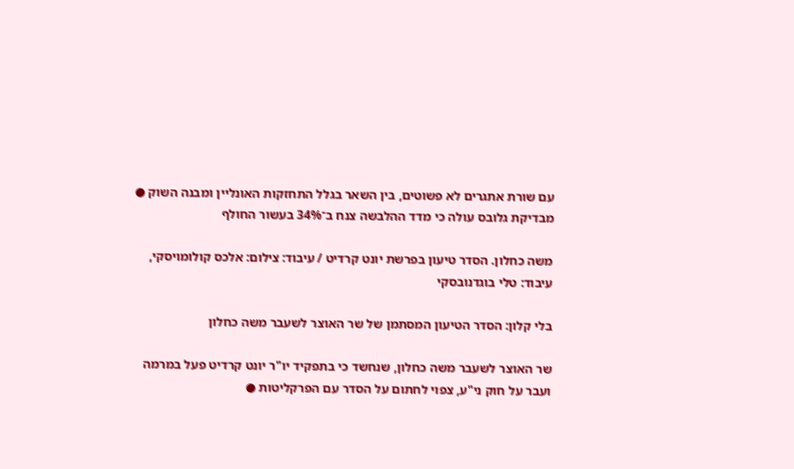עם שורת אתגרים לא פשוטים, בין השאר בגלל התחזקות האונליין ומבנה השוק ● מבדיקת גלובס עולה כי מדד ההלבשה צנח ב־34% בעשור החולף

משה כחלון. הסדר טיעון בפרשת יונט קרדיט / עיבוד: צילום: אלכס קולומויסקי, עיבוד: טלי בוגדנובסקי

בלי קלון: הסדר הטיעון המסתמן של שר האוצר לשעבר משה כחלון

שר האוצר לשעבר משה כחלון, שנחשד כי בתפקיד יו"ר יונט קרדיט פעל במרמה ועבר על חוק ני"ע, צפוי לחתום על הסדר עם הפרקליטות ●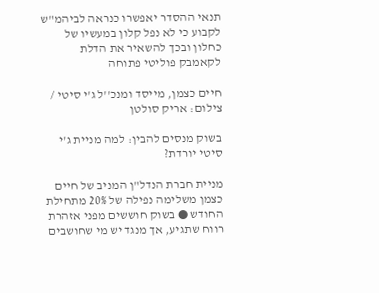תנאי ההסדר יאפשרו כנראה לביהמ"ש לקבוע כי לא נפל קלון במעשיו של כחלון ובכך להשאיר את הדלת לקאמבק פוליטי פתוחה

חיים כצמן, מייסד ומנכ''ל ג'י סיטי / צילום: אריק סולטן

בשוק מנסים להבין: למה מניית ג'י סיטי יורדת?

מניית חברת הנדל"ן המניב של חיים כצמן משלימה נפילה של 20% מתחילת החודש ● בשוק חוששים מפני אזהרת רווח שתגיע, אך מנגד יש מי שחושבים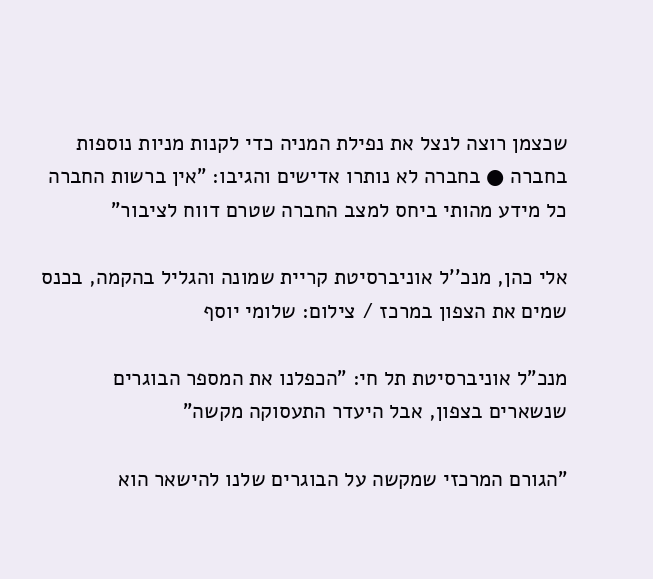שכצמן רוצה לנצל את נפילת המניה כדי לקנות מניות נוספות בחברה ● בחברה לא נותרו אדישים והגיבו: "אין ברשות החברה כל מידע מהותי ביחס למצב החברה שטרם דווח לציבור"

אלי כהן, מנכ''ל אוניברסיטת קריית שמונה והגליל בהקמה, בכנס שמים את הצפון במרכז / צילום: שלומי יוסף

מנכ"ל אוניברסיטת תל חי: "הכפלנו את המספר הבוגרים שנשארים בצפון, אבל היעדר התעסוקה מקשה"

"הגורם המרכזי שמקשה על הבוגרים שלנו להישאר הוא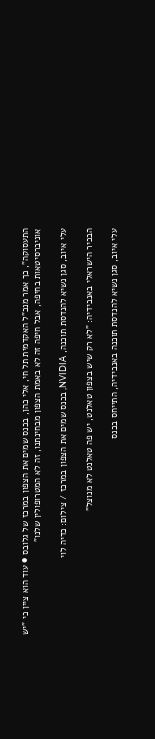התעסוקה", כך אמר מנכ"ל האקדמית תל חי, אלי כהן, בכנס שמים את הצפון במרכז של גלובס ● עוד הוא ציין כי "יש אוניברסיטאות בחיפה, אבל חיפה זה לא באמת הצפון מבחינתנו, זה לא המטרופולין שלנו"

עלי איוב, סגן נשיא להנדסת תוכנה, NVIDIA, בכנס שמים את הצפון במרכז / צילום: כדיה לוי

הבכיר הישראלי באנבידיה: "לא רק שיש בצפון טאלנט, יש פה טאלנט לא מנוצל"

עלי איוב, סגן נשיא להנדסת תוכנה באנבידיה, התייחס בכנס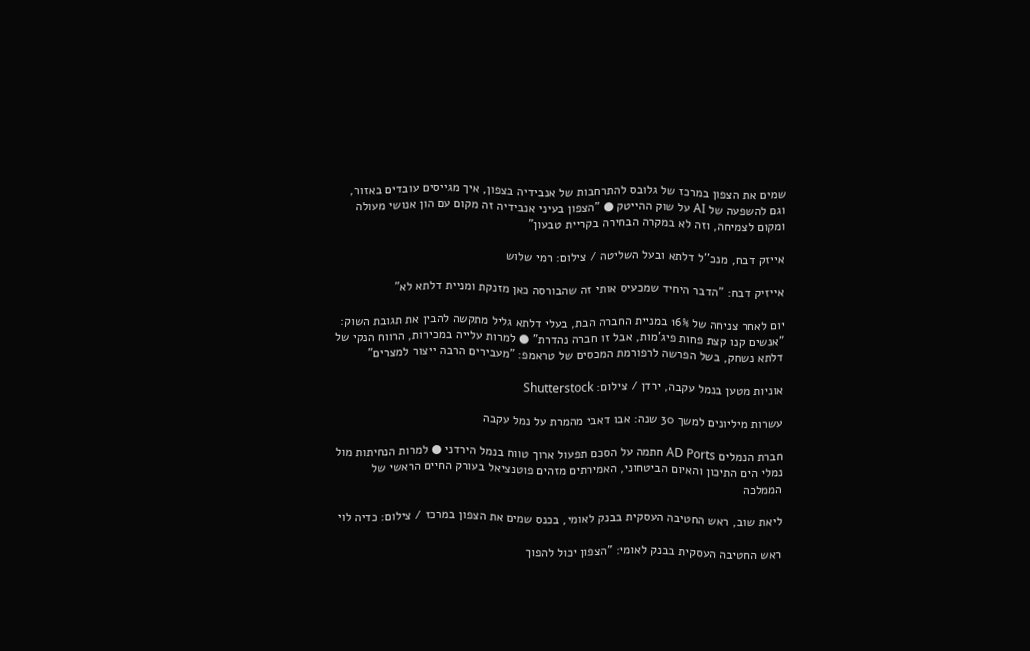שמים את הצפון במרכז של גלובס להתרחבות של אנבידיה בצפון, איך מגייסים עובדים באזור, וגם להשפעה של AI על שוק ההייטק ● "הצפון בעיני אנבידיה זה מקום עם הון אנושי מעולה ומקום לצמיחה, וזה לא במקרה הבחירה בקריית טבעון"

אייזק דבח, מנכ''ל דלתא ובעל השליטה / צילום: רמי שלוש

אייזיק דבח: "הדבר היחיד שמכעיס אותי זה שהבורסה כאן מזנקת ומניית דלתא לא"

יום לאחר צניחה של 16% במניית החברה הבת, בעלי דלתא גליל מתקשה להבין את תגובת השוק: "אנשים קנו קצת פחות פיג'מות, אבל זו חברה נהדרת" ● למרות עלייה במכירות, הרווח הנקי של דלתא נשחק, בשל הפרשה לרפורמת המכסים של טראמפ: "מעבירים הרבה ייצור למצרים"

אוניות מטען בנמל עקבה, ירדן / צילום: Shutterstock

עשרות מיליונים למשך 30 שנה: אבו דאבי מהמרת על נמל עקבה

חברת הנמלים AD Ports חתמה על הסכם תפעול ארוך טווח בנמל הירדני ● למרות הנחיתות מול נמלי הים התיכון והאיום הביטחוני, האמירתים מזהים פוטנציאל בעורק החיים הראשי של הממלכה

ליאת שוב, ראש החטיבה העסקית בבנק לאומי, בכנס שמים את הצפון במרכז / צילום: כדיה לוי

ראש החטיבה העסקית בבנק לאומי: "הצפון יכול להפוך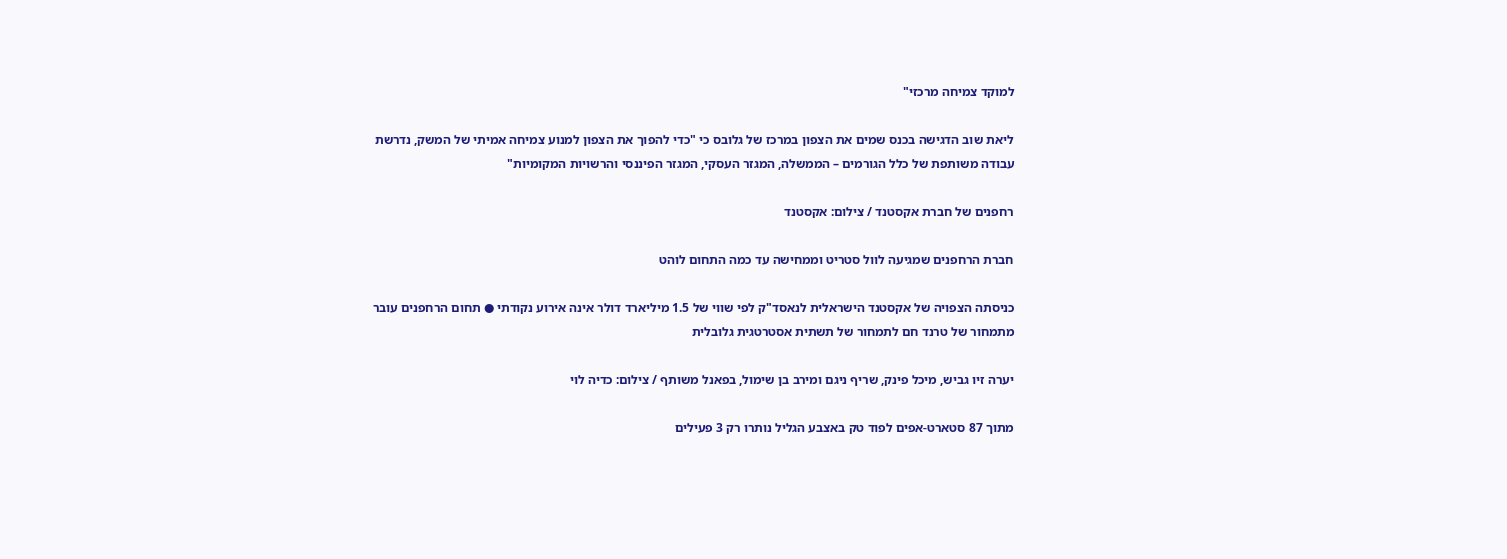למוקד צמיחה מרכזי"

ליאת שוב הדגישה בכנס שמים את הצפון במרכז של גלובס כי "כדי להפוך את הצפון למנוע צמיחה אמיתי של המשק, נדרשת עבודה משותפת של כלל הגורמים – הממשלה, המגזר העסקי, המגזר הפיננסי והרשויות המקומיות"

רחפנים של חברת אקסטנד / צילום: אקסטנד

חברת הרחפנים שמגיעה לוול סטריט וממחישה עד כמה התחום לוהט

כניסתה הצפויה של אקסטנד הישראלית לנאסד"ק לפי שווי של 1.5 מיליארד דולר אינה אירוע נקודתי ● תחום הרחפנים עובר מתמחור של טרנד חם לתמחור של תשתית אסטרטגית גלובלית

יערה זיו גביש, מיכל פינק, שריף ניגם ומירב בן שימול, בפאנל משותף / צילום: כדיה לוי

מתוך 87 סטארט-אפים לפוד טק באצבע הגליל נותרו רק 3 פעילים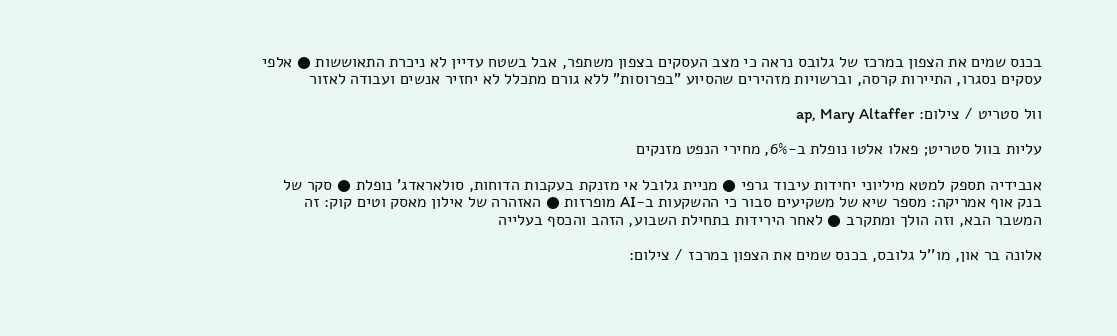בכנס שמים את הצפון במרכז של גלובס נראה כי מצב העסקים בצפון משתפר, אבל בשטח עדיין לא ניכרת התאוששות ● אלפי עסקים נסגרו, התיירות קרסה, וברשויות מזהירים שהסיוע "בפרוסות" ללא גורם מתכלל לא יחזיר אנשים ועבודה לאזור

וול סטריט / צילום: ap, Mary Altaffer

עליות בוול סטריט; פאלו אלטו נופלת ב-6%, מחירי הנפט מזנקים

אנבידיה תספק למטא מיליוני יחידות עיבוד גרפי ● מניית גלובל אי מזנקת בעקבות הדוחות, סולאראדג' נופלת ● סקר של בנק אוף אמריקה: מספר שיא של משקיעים סבור כי ההשקעות ב-AI מופרזות ● האזהרה של אילון מאסק וטים קוק: זה המשבר הבא, וזה הולך ומתקרב ● לאחר הירידות בתחילת השבוע, הזהב והכסף בעלייה

אלונה בר און, מו''ל גלובס, בכנס שמים את הצפון במרכז / צילום: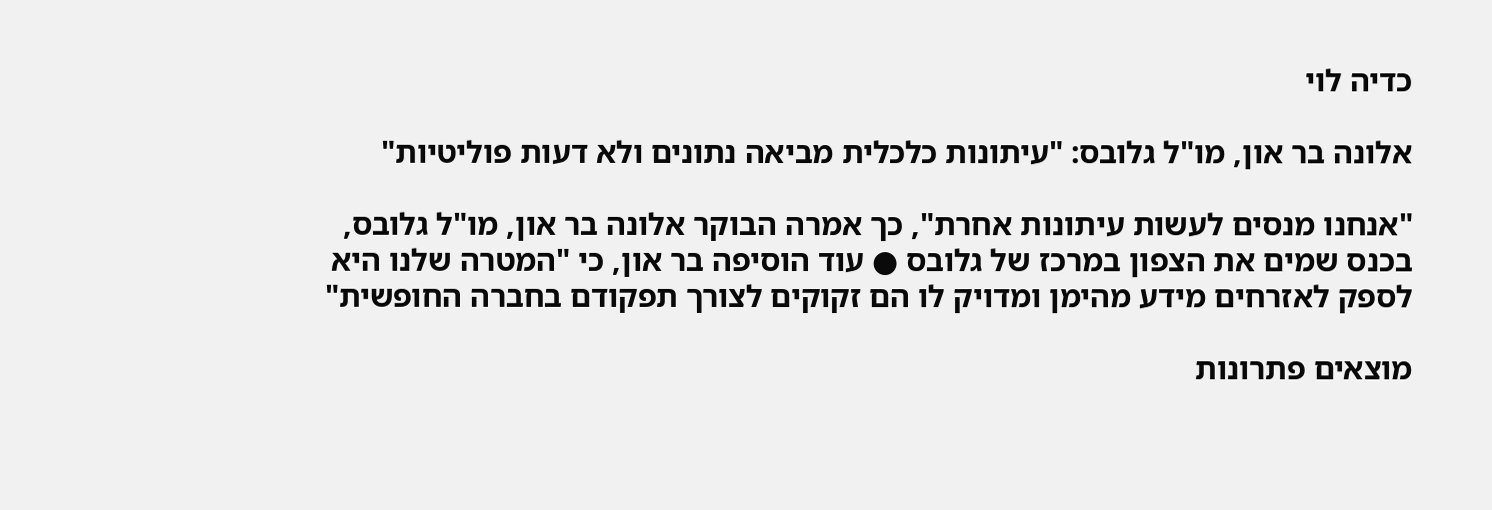כדיה לוי

אלונה בר און, מו"ל גלובס: "עיתונות כלכלית מביאה נתונים ולא דעות פוליטיות"

"אנחנו מנסים לעשות עיתונות אחרת", כך אמרה הבוקר אלונה בר און, מו"ל גלובס, בכנס שמים את הצפון במרכז של גלובס ● עוד הוסיפה בר און, כי "המטרה שלנו היא לספק לאזרחים מידע מהימן ומדויק לו הם זקוקים לצורך תפקודם בחברה החופשית"

מוצאים פתרונות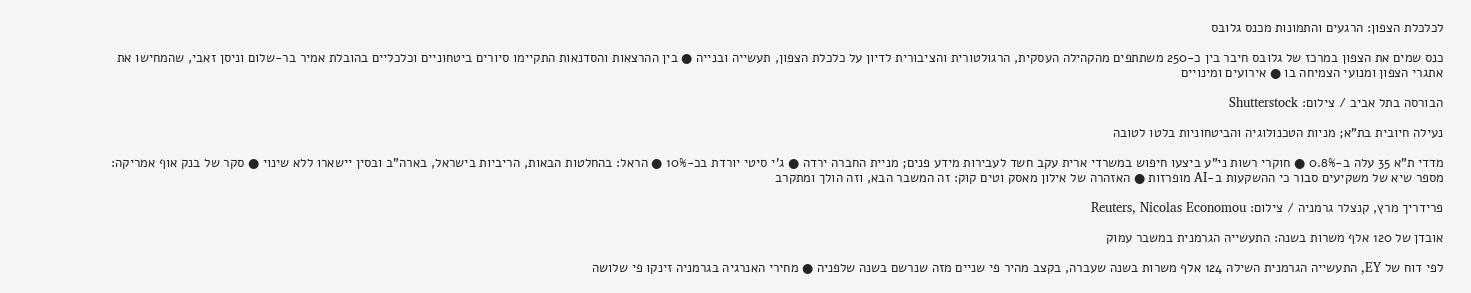לכלכלת הצפון: הרגעים והתמונות מכנס גלובס

כנס שמים את הצפון במרכז של גלובס חיבר בין כ-250 משתתפים מהקהילה העסקית, הרגולטורית והציבורית לדיון על כלכלת הצפון, תעשייה ובנייה ● בין ההרצאות והסדנאות התקיימו סיורים ביטחוניים וכלכליים בהובלת אמיר בר-שלום וניסן זאבי, שהמחישו את אתגרי הצפון ומנועי הצמיחה בו ● אירועים ומינויים

הבורסה בתל אביב / צילום: Shutterstock

נעילה חיובית בת"א; מניות הטכנולוגיה והביטחוניות בלטו לטובה

מדדי ת"א 35 עלה ב-0.8% ● חוקרי רשות ני"ע ביצעו חיפוש במשרדי ארית עקב חשד לעבירות מידע פנים; מניית החברה ירדה ● ג'י סיטי יורדת בכ-10% ● הראל: בהחלטות הבאות, הריביות בישראל, בארה"ב ובסין יישארו ללא שינוי ● סקר של בנק אוף אמריקה: מספר שיא של משקיעים סבור כי ההשקעות ב-AI מופרזות ● האזהרה של אילון מאסק וטים קוק: זה המשבר הבא, וזה הולך ומתקרב

פרידריך מרץ, קנצלר גרמניה / צילום: Reuters, Nicolas Economou

אובדן של 120 אלף משרות בשנה: התעשייה הגרמנית במשבר עמוק

לפי דוח של EY, התעשייה הגרמנית השילה 124 אלף משרות בשנה שעברה, בקצב מהיר פי שניים מזה שנרשם בשנה שלפניה ● מחירי האנרגיה בגרמניה זינקו פי שלושה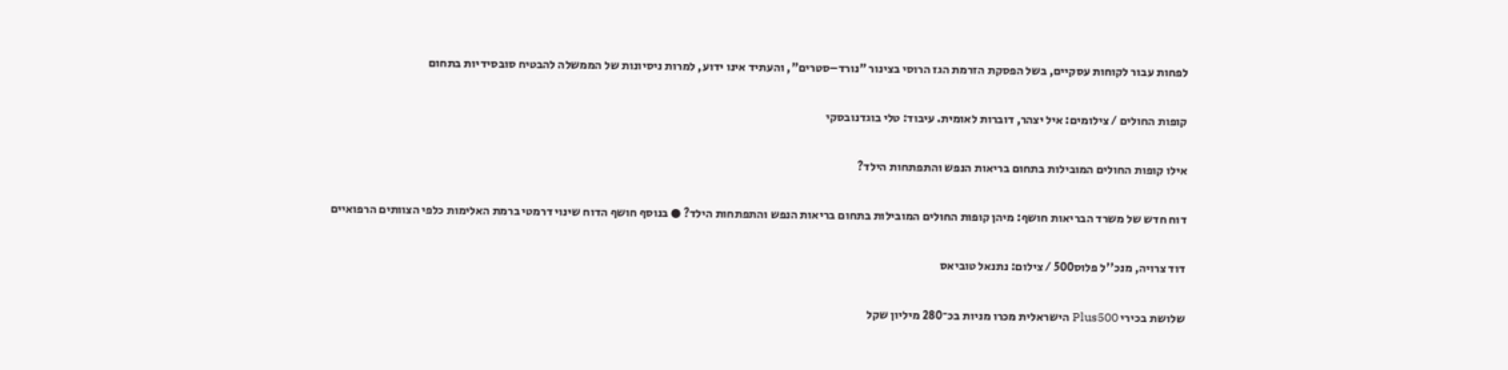לפחות עבור לקוחות עסקיים, בשל הפסקת הזרמת הגז הרוסי בצינור "נורד–סטרים", והעתיד אינו ידוע, למרות ניסיונות של הממשלה להבטיח סובסידיות בתחום

קופות החולים / צילומים: איל יצהר, דוברות לאומית. עיבוד: טלי בוגדנובסקי

אילו קופות החולים המובילות בתחום בריאות הנפש והתפתחות הילד?

דוח חדש של משרד הבריאות חושף: מיהן קופות החולים המובילות בתחום בריאות הנפש והתפתחות הילד? ● בנוסף חושף הדוח שינוי דרמטי ברמת האלימות כלפי הצוותים הרפואיים

דוד צרויה, מנכ''ל פלוס500 / צילום: נתנאל טוביאס

שלושת בכירי Plus500 הישראלית מכרו מניות בכ־280 מיליון שקל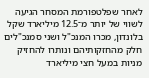לאחר שפלטפורמת המסחר הגיעה לשווי של יותר מ־12.5 מיליארד שקל בלונדון, מכרו המנכ"ל ושני סמנכ"לים חלק מהחזקותיהם ונותרו להחזיק מניות במעל חצי מיליארד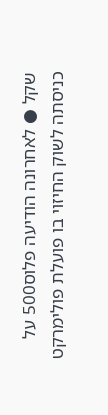שקל ● לאחרונה הודיעה פלוס500 על כניסתה לשוק החיזוי בו פועלת פולימרקט